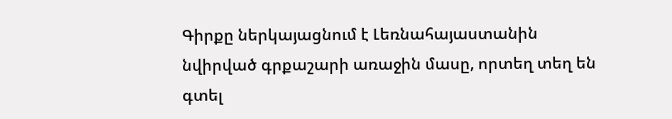Գիրքը ներկայացնում է Լեռնահայաստանին նվիրված գրքաշարի առաջին մասը, որտեղ տեղ են գտել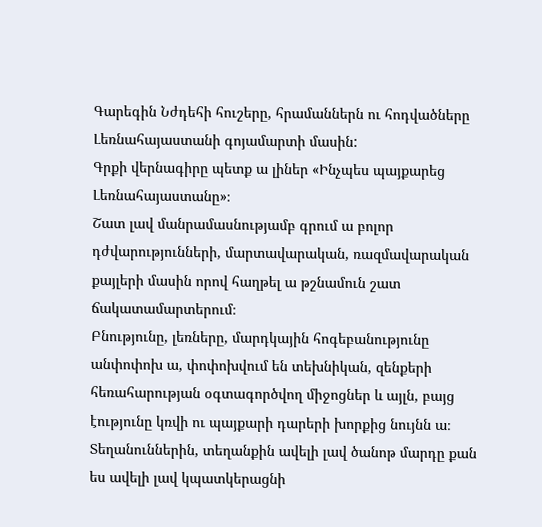Գարեգին Նժդեհի հուշերը, հրամաններն ու հոդվածները Լեռնահայաստանի գոյամարտի մասին:
Գրքի վերնագիրը պետք ա լիներ «Ինչպես պայքարեց Լեռնահայաստանը»։
Շատ լավ մանրամասնությամբ գրում ա բոլոր դժվարությունների, մարտավարական, ռազմավարական քայլերի մասին որով հաղթել ա թշնամուն շատ ճակատամարտերում։
Բնությունը, լեռները, մարդկային հոգեբանությունը անփոփոխ ա, փոփոխվում են տեխնիկան, զենքերի հեռահարության օգտագործվող միջոցներ և այլն, բայց էությունը կռվի ու պայքարի դարերի խորքից նույնն ա։
Տեղանուններին, տեղանքին ավելի լավ ծանոթ մարդը քան ես ավելի լավ կպատկերացնի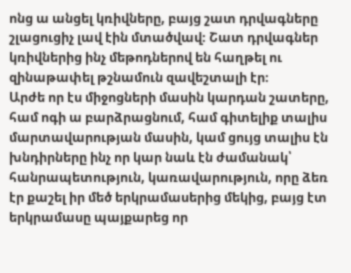ոնց ա անցել կռիվները, բայց շատ դրվագները շլացուցիչ լավ էին մտածվավ։ Շատ դրվագներ կռիվներից ինչ մեթոդներով են հաղթել ու զինաթափել թշնամուն զավեշտալի էր։
Արժե որ էս միջոցների մասին կարդան շատերը, համ ոգի ա բարձրացնում, համ գիտելիք տալիս մարտավարության մասին, կամ ցույց տալիս էն խնդիրները ինչ որ կար նաև էն ժամանակ՝ հանրապետություն, կառավարություն, որը ձեռ էր քաշել իր մեծ երկրամասերից մեկից, բայց էտ երկրամասը պայքարեց որ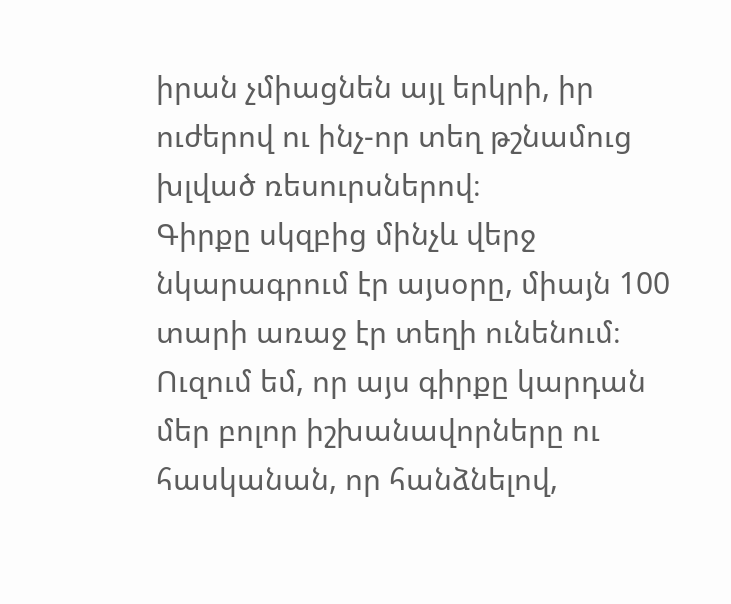իրան չմիացնեն այլ երկրի, իր ուժերով ու ինչ-որ տեղ թշնամուց խլված ռեսուրսներով։
Գիրքը սկզբից մինչև վերջ նկարագրում էր այսօրը, միայն 100 տարի առաջ էր տեղի ունենում։ Ուզում եմ, որ այս գիրքը կարդան մեր բոլոր իշխանավորները ու հասկանան, որ հանձնելով,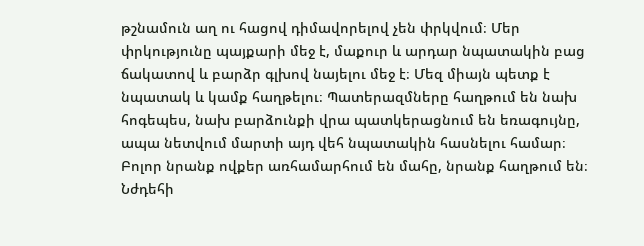թշնամուն աղ ու հացով դիմավորելով չեն փրկվում։ Մեր փրկությունը պայքարի մեջ է, մաքուր և արդար նպատակին բաց ճակատով և բարձր գլխով նայելու մեջ է։ Մեզ միայն պետք է նպատակ և կամք հաղթելու։ Պատերազմները հաղթում են նախ հոգեպես, նախ բարձունքի վրա պատկերացնում են եռագույնը, ապա նետվում մարտի այդ վեհ նպատակին հասնելու համար։ Բոլոր նրանք ովքեր առհամարհում են մահը, նրանք հաղթում են։ Նժդեհի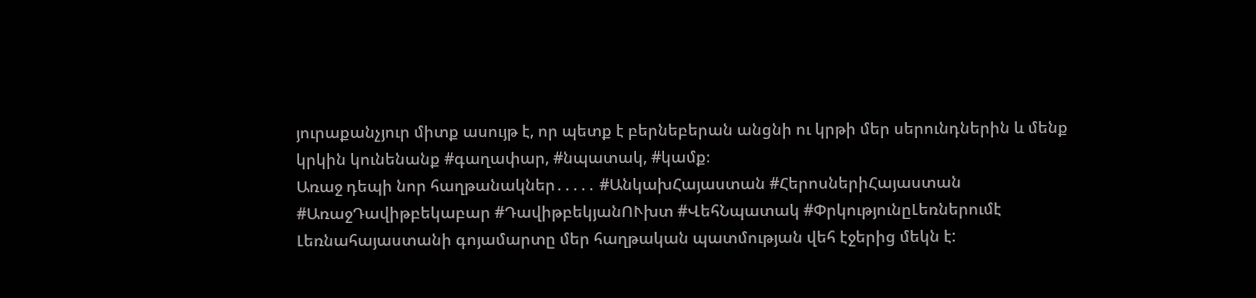յուրաքանչյուր միտք ասույթ է, որ պետք է բերնեբերան անցնի ու կրթի մեր սերունդներին և մենք կրկին կունենանք #գաղափար, #նպատակ, #կամք։
Առաջ դեպի նոր հաղթանակներ․․․․․ #ԱնկախՀայաստան #ՀերոսներիՀայաստան #ԱռաջԴավիթբեկաբար #ԴավիթբեկյանՈՒխտ #ՎեհՆպատակ #ՓրկությունըԼեռներումէ
Լեռնահայաստանի գոյամարտը մեր հաղթական պատմության վեհ էջերից մեկն է: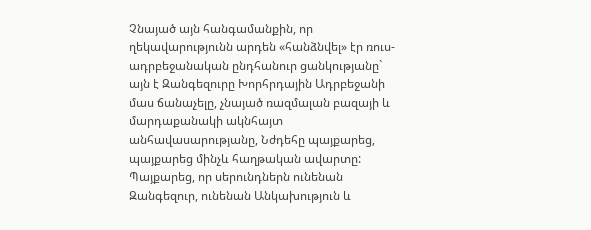Չնայած այն հանգամանքին, որ ղեկավարությունն արդեն «հանձնվել» էր ռուս-ադրբեջանական ընդհանուր ցանկությանը` այն է Զանգեզուրը Խորհրդային Ադրբեջանի մաս ճանաչելը, չնայած ռազմալան բազայի և մարդաքանակի ակնհայտ անհավասարությանը, Նժդեհը պայքարեց, պայքարեց մինչև հաղթական ավարտը: Պայքարեց, որ սերունդներն ունենան Զանգեզուր, ունենան Անկախություն և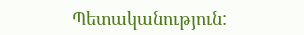Պետականություն: